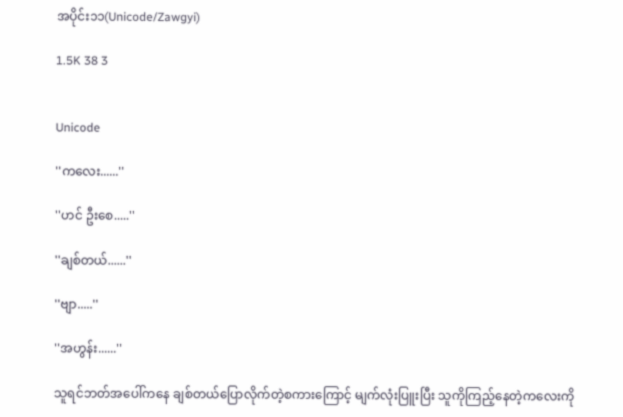အပိုင်း၁၁(Unicode/Zawgyi)

1.5K 38 3


Unicode

''ကလေး......''

''ဟင် ဦးစေ.....''

''ချစ်တယ်......''

''ဗျာ.....''

''အဟွန်း......''

သူရင်ဘတ်အပေါ်ကနေ ချစ်တယ်ပြောလိုက်တဲ့စကားကြောင့် မျက်လုံးပြူးပြီး သူကိုကြည့်နေတဲ့ကလေးကို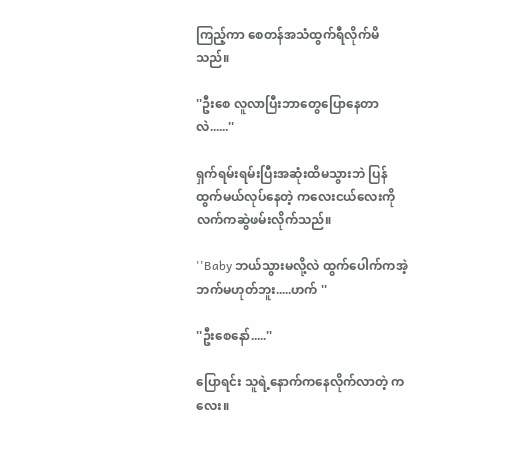ကြည့်ကာ စေတန်အသံထွက်ရီလိုက်မိသည်။

''ဦးစေ လူလာပြီးဘာတွေပြောနေတာလဲ......''

ရှက်ရမ်းရမ်းပြီးအဆုံးထိမသွားဘဲ ပြန်ထွက်မယ်လုပ်နေတဲ့ ကလေးငယ်လေးကို လက်ကဆွဲဖမ်းလိုက်သည်။

''Baby ဘယ်သွားမလို့လဲ ထွက်ပေါက်ကအဲ့ဘက်မဟုတ်ဘူး.....ဟက် ''

''ဦးစေနော်.....''

ပြောရင်း သူရဲ့နောက်ကနေလိုက်လာတဲ့ ကလေး။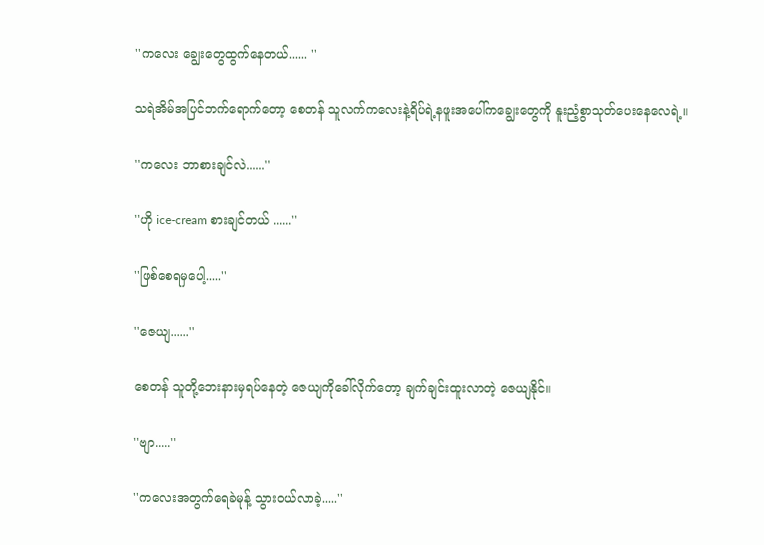''ကလေး ချွေးတွေထွက်နေတယ်...... ''

သရဲအိမ်အပြင်ဘက်ရောက်တော့ စေတန် သူလက်ကလေးနဲ့ရိပ်ရဲ့နဖူးအပေါ်ကချွေးတွေကို နူးညံ့စွာသုတ်ပေးနေလေရဲ့။

''ကလေး ဘာစားချင်လဲ......''

''ဟို ice-cream စားချင်တယ် ......''

''ဖြစ်စေရမှပေါ့.....''

''ဇေယျ......''

စေတန် သူတို့ဘေးနားမှရပ်နေတဲ့ ဇေယျကိုခေါ်လိုက်တော့ ချက်ချင်းထူးလာတဲ့ ဇေယျနိုင်။

''ဗျာ.....''

''ကလေးအတွက်ရေခဲမုန့် သွားဝယ်လာခဲ့.....''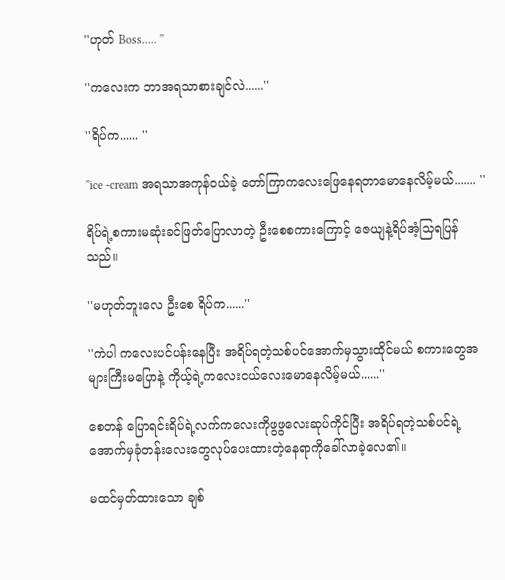''ဟုတ် Boss..... ''

''ကလေးက ဘာအရသာစားချင်လဲ......''

''ရိပ်က...... ''

''ice -cream အရသာအကုန်ဝယ်ခဲ့ တော်ကြာကလေးဖြေနေရတာမောနေလိမ့်မယ်....... ''

ရိပ်ရဲ့စကားမဆုံးခင်ဖြတ်ပြောလာတဲ့ ဦးစေစကားကြောင့် ဇေယျနဲ့ရိပ်အံ့သြရပြန်သည်။

''မဟုတ်ဘူးလေ ဦးစေ ရိပ်က......''

''ကဲပါ ကလေးပင်ပန်းနေပြီး အရိပ်ရတဲ့သစ်ပင်အောက်မှသွားထိုင်မယ် စကားတွေအများကြီးမပြောနဲ့ ကိုယ့်ရဲ့ကလေးငယ်လေးမောနေလိမ့်မယ်......''

စေတန် ပြောရင်းရိပ်ရဲ့လက်ကလေးကိုဖွဖွလေးဆုပ်ကိုင်ပြီး အရိပ်ရတဲ့သစ်ပင်ရဲ့အောက်မှခုံတန်းလေးတွေလုပ်ပေးထားတဲ့နေရာကိုခေါ်လာခဲ့လေ၏။

မထင်မှတ်ထားသော ချစ်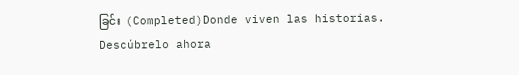ခြင်း  (Completed)Donde viven las historias. Descúbrelo ahora